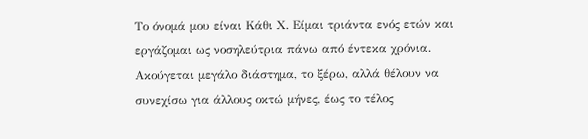Το όνομά μου είναι Κάθι Χ. Είμαι τριάντα ενός ετών και εργάζομαι ως νοσηλεύτρια πάνω από έντεκα χρόνια. Ακούγεται μεγάλο διάστημα, το ξέρω, αλλά θέλουν να συνεχίσω για άλλους οκτώ μήνες, έως το τέλος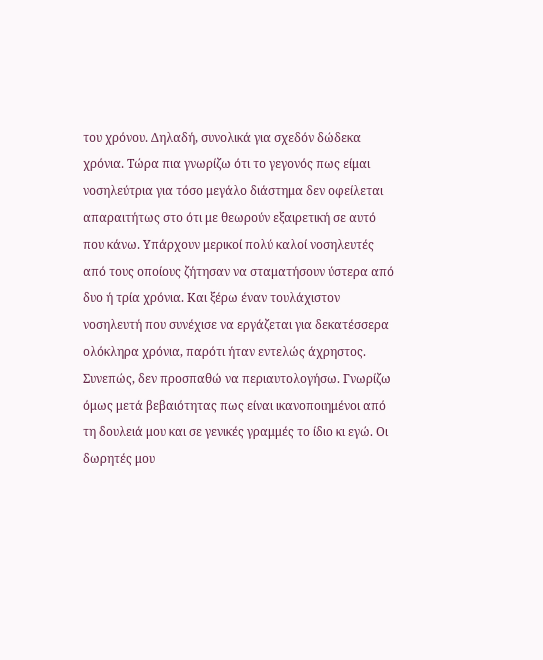του χρόνου. Δηλαδή, συνολικά για σχεδόν δώδεκα χρόνια. Τώρα πια γνωρίζω ότι το γεγονός πως είμαι νοσηλεύτρια για τόσο μεγάλο διάστημα δεν οφείλεται απαραιτήτως στο ότι με θεωρούν εξαιρετική σε αυτό που κάνω. Υπάρχουν μερικοί πολύ καλοί νοσηλευτές από τους οποίους ζήτησαν να σταματήσουν ύστερα από δυο ή τρία χρόνια. Και ξέρω έναν τουλάχιστον νοσηλευτή που συνέχισε να εργάζεται για δεκατέσσερα ολόκληρα χρόνια, παρότι ήταν εντελώς άχρηστος. Συνεπώς, δεν προσπαθώ να περιαυτολογήσω. Γνωρίζω όμως μετά βεβαιότητας πως είναι ικανοποιημένοι από τη δουλειά μου και σε γενικές γραμμές το ίδιο κι εγώ. Οι δωρητές μου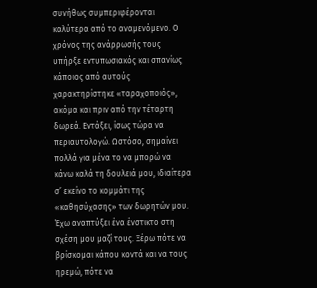συνήθως συμπεριφέρονται καλύτερα από το αναμενόμενο. Ο χρόνος της ανάρρωσής τους υπήρξε εντυπωσιακός και σπανίως κάποιος από αυτούς χαρακτηρίστηκε «ταραχοποιός», ακόμα και πριν από την τέταρτη δωρεά. Εντάξει, ίσως τώρα να περιαυτολογώ. Ωστόσο, σημαίνει πολλά για μένα το να μπορώ να κάνω καλά τη δουλειά μου, ιδιαίτερα σ’ εκείνο το κομμάτι της «καθησύχασης» των δωρητών μου.
Έχω αναπτύξει ένα ένστικτο στη σχέση μου μαζί τους. Ξέρω πότε να βρίσκομαι κάπου κοντά και να τους ηρεμώ, πότε να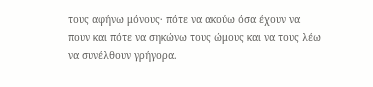τους αφήνω μόνους· πότε να ακούω όσα έχουν να πουν και πότε να σηκώνω τους ώμους και να τους λέω να συνέλθουν γρήγορα.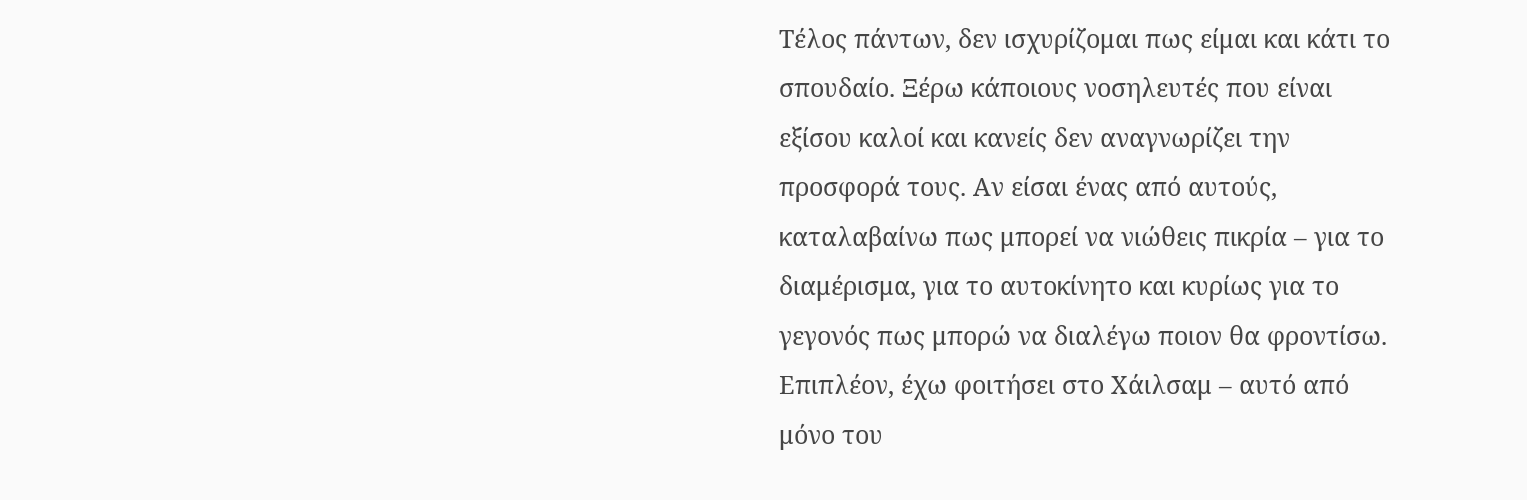Τέλος πάντων, δεν ισχυρίζομαι πως είμαι και κάτι το σπουδαίο. Ξέρω κάποιους νοσηλευτές που είναι εξίσου καλοί και κανείς δεν αναγνωρίζει την προσφορά τους. Αν είσαι ένας από αυτούς, καταλαβαίνω πως μπορεί να νιώθεις πικρία – για το διαμέρισμα, για το αυτοκίνητο και κυρίως για το γεγονός πως μπορώ να διαλέγω ποιον θα φροντίσω. Επιπλέον, έχω φοιτήσει στο Χάιλσαμ – αυτό από μόνο του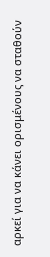αρκεί για να κάνει ορισμένους να σταθούν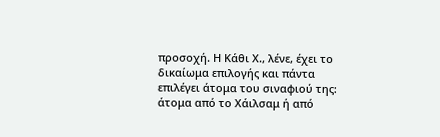προσοχή. Η Κάθι Χ., λένε, έχει το δικαίωμα επιλογής και πάντα επιλέγει άτομα του σιναφιού της: άτομα από το Χάιλσαμ ή από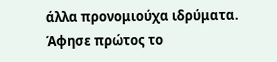άλλα προνομιούχα ιδρύματα.
Άφησε πρώτος το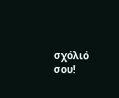σχόλιό σου!